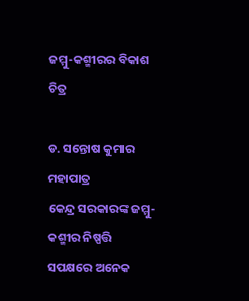ଜମ୍ମୁ-କଶ୍ମୀରର ବିକାଶ ଚିତ୍ର

ଡ. ସନ୍ତୋଷ କୁମାର ମହାପାତ୍ର
କେନ୍ଦ୍ର ସରକାରଙ୍କ ଜମ୍ମୁ-କଶ୍ମୀର ନିଷ୍ପତ୍ତି ସପକ୍ଷରେ ଅନେକ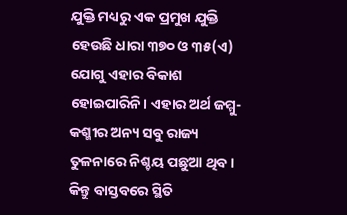ଯୁକ୍ତି ମଧ୍ୟରୁ ଏକ ପ୍ରମୁଖ ଯୁକ୍ତି ହେଉଛି ଧାରା ୩୭୦ ଓ ୩୫(ଏ) ଯୋଗୁ ଏହାର ବିକାଶ ହୋଇପାରିନି। ଏହାର ଅର୍ଥ ଜମ୍ମୁ-କଶ୍ମୀର ଅନ୍ୟ ସବୁ ରାଜ୍ୟ ତୁଳନାରେ ନିଶ୍ଚୟ ପଛୁଆ ଥିବ। କିନ୍ତୁ ବାସ୍ତବରେ ସ୍ଥିତି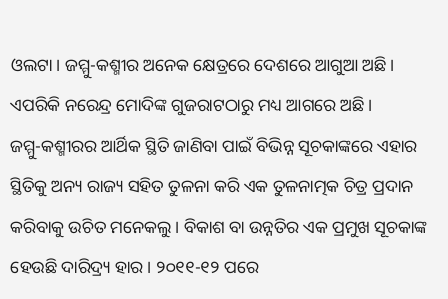ଓଲଟା। ଜମ୍ମୁ-କଶ୍ମୀର ଅନେକ କ୍ଷେତ୍ରରେ ଦେଶରେ ଆଗୁଆ ଅଛି। ଏପରିକି ନରେନ୍ଦ୍ର ମୋଦିଙ୍କ ଗୁଜରାଟଠାରୁ ମଧ୍ୟ ଆଗରେ ଅଛି।
ଜମ୍ମୁ-କଶ୍ମୀରର ଆର୍ଥିକ ସ୍ଥିତି ଜାଣିବା ପାଇଁ ବିଭିନ୍ନ ସୂଚକାଙ୍କରେ ଏହାର ସ୍ଥିତିକୁ ଅନ୍ୟ ରାଜ୍ୟ ସହିତ ତୁଳନା କରି ଏକ ତୁଳନାତ୍ମକ ଚିତ୍ର ପ୍ରଦାନ କରିବାକୁ ଉଚିତ ମନେକଲୁ। ବିକାଶ ବା ଉନ୍ନତିର ଏକ ପ୍ରମୁଖ ସୂଚକାଙ୍କ ହେଉଛି ଦାରିଦ୍ର୍ୟ ହାର। ୨୦୧୧-୧୨ ପରେ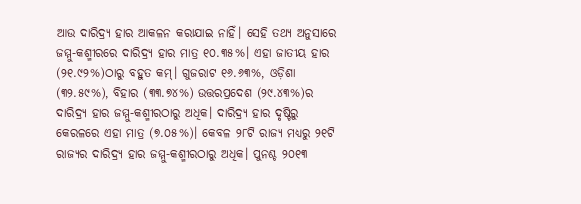ଆଉ ଦାରିଦ୍ର୍ୟ ହାର ଆକଳନ କରାଯାଇ ନାହିଁ। ସେହି ତଥ୍ୟ ଅନୁସାରେ ଜମ୍ମୁ-କଶ୍ମୀରରେ ଦାରିଦ୍ର୍ୟ ହାର ମାତ୍ର ୧୦.୩୫%। ଏହା ଜାତୀୟ ହାର (୨୧.୯୨%)ଠାରୁ ବହୁତ କମ୍‌। ଗୁଜରାଟ ୧୬.୬୩%, ଓଡ଼ିଶା (୩୨.୫୯%), ବିହାର (୩୩.୭୪%) ଉତ୍ତରପ୍ରଦେଶ (୨୯.୪୩%)ର ଦାରିଦ୍ର୍ୟ ହାର ଜମ୍ମୁ-କଶ୍ମୀରଠାରୁ ଅଧିକ। ଦାରିଦ୍ର୍ୟ ହାର ଦୃଷ୍ଟିରୁ କେରଳରେ ଏହା ମାତ୍ର (୭.୦୫%)। କେବଳ ୨୮ଟି ରାଜ୍ୟ ମଧ୍ୟରୁ ୨୧ଟି ରାଜ୍ୟର ଦାରିଦ୍ର୍ୟ ହାର ଜମ୍ମୁ-କଶ୍ମୀରଠାରୁ ଅଧିକ। ପୁନଶ୍ଚ ୨୦୧୩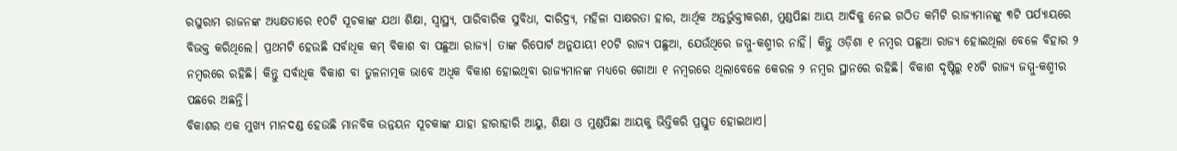ରଘୁରାମ ରାଜନଙ୍କ ଅଧ୍ୟକ୍ଷତାରେ ୧୦ଟି ସୂଚକାଙ୍କ ଯଥା ଶିକ୍ଷା, ସ୍ବାସ୍ଥ୍ୟ, ପାରିବାରିକ ସୁବିଧା, ଦାରିଦ୍ର୍ୟ, ମହିଳା ସାକ୍ଷରତା ହାର, ଆର୍ଥିକ ଅନ୍ତର୍ଭୁକ୍ତୀକରଣ, ମୁଣ୍ଡପିଛା ଆୟ ଆଦିକୁ ନେଇ ଗଠିତ କମିଟି ରାଜ୍ୟମାନଙ୍କୁ ୩ଟି ପର୍ଯ୍ୟାୟରେ ବିଭକ୍ତ କରିଥିଲେ। ପ୍ରଥମଟି ହେଉଛି ସର୍ବାଧିକ କମ୍‌ ବିକାଶ ବା ପଛୁଆ ରାଜ୍ୟ। ତାଙ୍କ ରିପୋର୍ଟ ଅନୁଯାୟୀ ୧୦ଟି ରାଜ୍ୟ ପଛୁଆ, ଯେଉଁଥିରେ ଜମ୍ମୁ-କଶ୍ମୀର ନାହିଁ। କିନ୍ତୁ ଓଡ଼ିଶା ୧ ନମ୍ବର ପଛୁଆ ରାଜ୍ୟ ହୋଇଥିଲା ବେଳେ ବିହାର ୨ ନମ୍ବରରେ ରହିଛି। କିନ୍ତୁ ସର୍ବାଧିକ ବିକାଶ ବା ତୁଳନାତ୍ମକ ଭାବେ ଅଧିକ ବିକାଶ ହୋଇଥିବା ରାଜ୍ୟମାନଙ୍କ ମଧ୍ୟରେ ଗୋଆ ୧ ନମ୍ବରରେ ଥିଲାବେଳେ କେରଳ ୨ ନମ୍ବର ସ୍ଥାନରେ ରହିଛି। ବିକାଶ ଦୃଷ୍ଟିରୁ ୧୪ଟି ରାଜ୍ୟ ଜମ୍ମୁ-କଶ୍ମୀର ପଛରେ ଅଛନ୍ତି।
ବିକାଶର ଏକ ମୁଖ୍ୟ ମାନଦଣ୍ଡ ହେଉଛି ମାନବିକ ଉନ୍ନୟନ ସୂଚକାଙ୍କ ଯାହା ହାରାହାରି ଆୟୁ, ଶିକ୍ଷା ଓ ମୁଣ୍ଡପିଛା ଆୟକୁ ଭିତ୍ତିକରି ପ୍ରସ୍ତୁତ ହୋଇଥାଏ।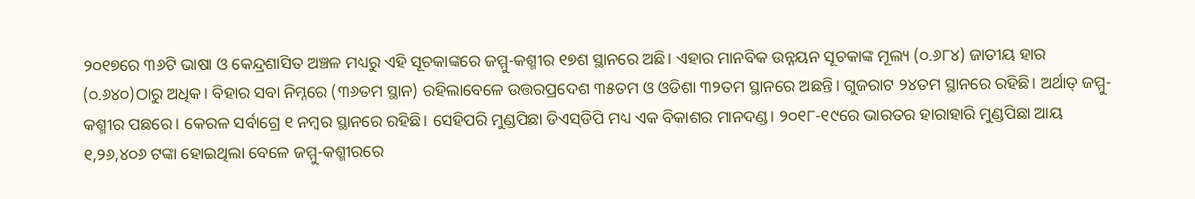୨୦୧୭ରେ ୩୬ଟି ଭାଷା ଓ କେନ୍ଦ୍ରଶାସିତ ଅଞ୍ଚଳ ମଧ୍ୟରୁ ଏହି ସୂଚକାଙ୍କରେ ଜମ୍ମୁ-କଶ୍ମୀର ୧୭ଶ ସ୍ଥାନରେ ଅଛି। ଏହାର ମାନବିକ ଉନ୍ନୟନ ସୂଚକାଙ୍କ ମୂଲ୍ୟ (୦.୬୮୪) ଜାତୀୟ ହାର (୦.୬୪୦)ଠାରୁ ଅଧିକ। ବିହାର ସବା ନିମ୍ନରେ (୩୬ତମ ସ୍ଥାନ) ରହିଲାବେଳେ ଉତ୍ତରପ୍ରଦେଶ ୩୫ତମ ଓ ଓଡିଶା ୩୨ତମ ସ୍ଥାନରେ ଅଛନ୍ତି। ଗୁଜରାଟ ୨୪ତମ ସ୍ଥାନରେ ରହିଛି। ଅର୍ଥାତ୍‌ ଜମ୍ମୁ-କଶ୍ମୀର ପଛରେ। କେରଳ ସର୍ବାଗ୍ରେ ୧ ନମ୍ବର ସ୍ଥାନରେ ରହିଛି। ସେହିପରି ମୁଣ୍ଡପିଛା ଡିଏସ୍‌ଡିପି ମଧ୍ୟ ଏକ ବିକାଶର ମାନଦଣ୍ଡ। ୨୦୧୮-୧୯ରେ ଭାରତର ହାରାହାରି ମୁଣ୍ଡପିଛା ଆୟ ୧,୨୬,୪୦୬ ଟଙ୍କା ହୋଇଥିଲା ବେଳେ ଜମ୍ମୁ-କଶ୍ମୀରରେ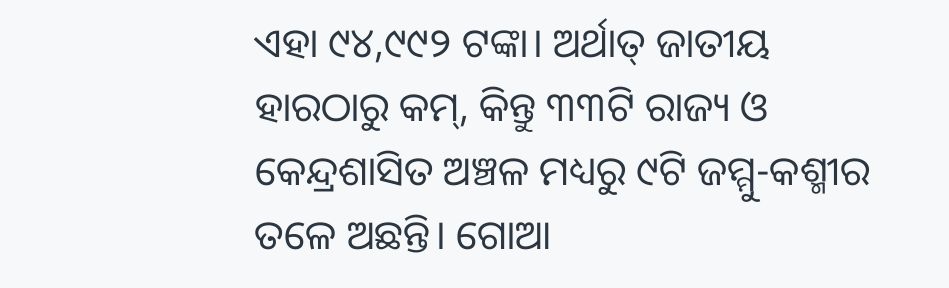ଏହା ୯୪,୯୯୨ ଟଙ୍କା। ଅର୍ଥାତ୍‌ ଜାତୀୟ ହାରଠାରୁ କମ୍‌, କିନ୍ତୁ ୩୩ଟି ରାଜ୍ୟ ଓ କେନ୍ଦ୍ରଶାସିତ ଅଞ୍ଚଳ ମଧ୍ୟରୁ ୯ଟି ଜମ୍ମୁ-କଶ୍ମୀର ତଳେ ଅଛନ୍ତି। ଗୋଆ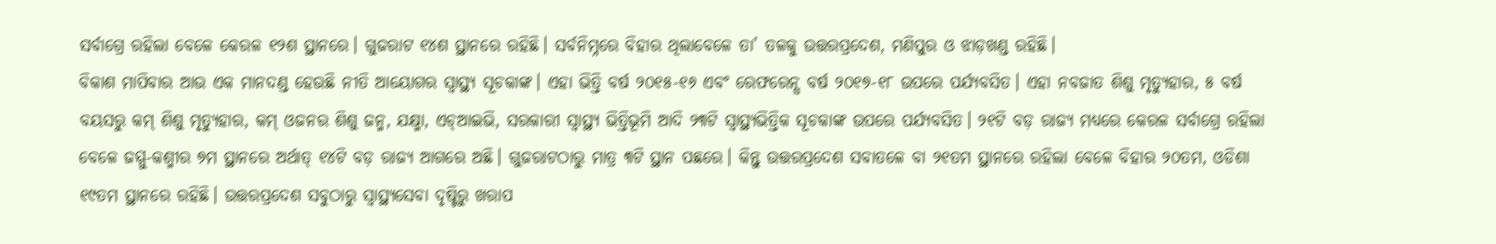ସର୍ବାଗ୍ରେ ରହିଲା ବେଳେ କେରଳ ୧୨ଶ ସ୍ଥାନରେ। ଗୁଜରାଟ ୧୪ଶ ସ୍ଥାନରେ ରହିଛି। ସର୍ବନିମ୍ନରେ ବିହାର ଥିଲାବେଳେ ତା’ ତଳକୁ ଉତ୍ତରପ୍ରଦେଶ, ମଣିପୁର ଓ ଝାଡ଼ଖଣ୍ଡ ରହିଛି।
ବିକାଶ ମାପିବାର ଆଉ ଏକ ମାନଦଣ୍ଡ ହେଉଛି ନୀତି ଆୟୋଗର ସ୍ବାସ୍ଥ୍ୟ ସୂଚକାଙ୍କ। ଏହା ଭିତ୍ତି ବର୍ଷ ୨୦୧୫-୧୬ ଏବଂ ରେଫରେନ୍ସ ବର୍ଷ ୨୦୧୭-୧୮ ଉପରେ ପର୍ଯ୍ୟବସିତ। ଏହା ନବଜାତ ଶିଶୁ ମୃତ୍ୟୁହାର, ୫ ବର୍ଷ ବୟସରୁ କମ୍‌ ଶିଶୁ ମୃତ୍ୟୁହାର, କମ୍‌ ଓଜନର ଶିଶୁ ଜନ୍ମ, ଯକ୍ଷ୍ମା, ଏଚ୍‌ଆଇଭି, ସରକାରୀ ସ୍ବାସ୍ଥ୍ୟ ଭିତ୍ତିଭୂମି ଆଦି ୨୩ଟି ସ୍ବାସ୍ଥ୍ୟଭିତ୍ତିକ ସୂଚକାଙ୍କ ଉପରେ ପର୍ଯ୍ୟବସିତ। ୨୧ଟି ବଡ଼ ରାଜ୍ୟ ମଧ୍ୟରେ କେରଳ ସର୍ବାଗ୍ରେ ରହିଲା ବେଳେ ଜମ୍ମୁ-କଶ୍ମୀର ୭ମ ସ୍ଥାନରେ ଅର୍ଥାତ୍‌ ୧୪ଟି ବଡ଼ ରାଜ୍ୟ ଆଗରେ ଅଛି। ଗୁଜରାଟଠାରୁ ମାତ୍ର ୩ଟି ସ୍ଥାନ ପଛରେ। କିନ୍ତୁ ଉତ୍ତରପ୍ରଦେଶ ସବାତଳେ ବା ୨୧ତମ ସ୍ଥାନରେ ରହିଲା ବେଳେ ବିହାର ୨୦ତମ, ଓଡିଶା ୧୯ତମ ସ୍ଥାନରେ ରହିଛି। ଉତ୍ତରପ୍ରଦେଶ ସବୁଠାରୁ ସ୍ବାସ୍ଥ୍ୟସେବା ଦୃଷ୍ଟିରୁ ଖରାପ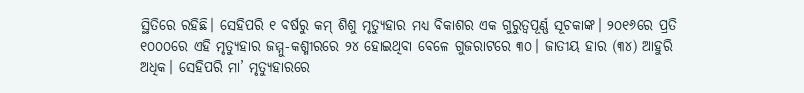ସ୍ଥିତିରେ ରହିଛି। ସେହିପରି ୧ ବର୍ଷରୁ କମ୍‌ ଶିଶୁ ମୃତ୍ୟୁହାର ମଧ୍ୟ ବିକାଶର ଏକ ଗୁରୁତ୍ୱପୂର୍ଣ୍ଣ ସୂଚକାଙ୍କ। ୨୦୧୬ରେ ପ୍ରତି ୧୦୦୦ରେ ଏହି ମୃତ୍ୟୁହାର ଜମ୍ମୁ-କଶ୍ମୀରରେ ୨୪ ହୋଇଥିବା ବେଳେ ଗୁଜରାଟରେ ୩୦। ଜାତୀୟ ହାର (୩୪) ଆହୁରି ଅଧିକ। ସେହିପରି ମା’ ମୃତ୍ୟୁହାରରେ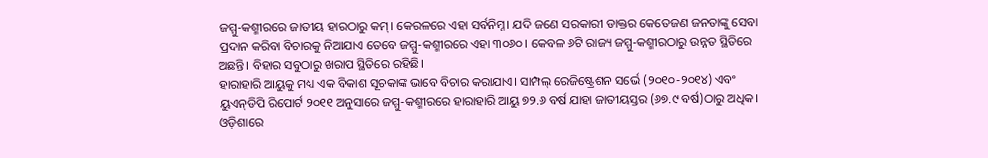ଜମ୍ମୁ-କଶ୍ମୀରରେ ଜାତୀୟ ହାରଠାରୁ କମ୍‌। କେରଳରେ ଏହା ସର୍ବନିମ୍ନ। ଯଦି ଜଣେ ସରକାରୀ ଡାକ୍ତର କେତେଜଣ ଜନତାଙ୍କୁ ସେବା ପ୍ରଦାନ କରିବା ବିଚାରକୁ ନିଆଯାଏ ତେବେ ଜମ୍ମୁ-କଶ୍ମୀରରେ ଏହା ୩୦୬୦। କେବଳ ୬ଟି ରାଜ୍ୟ ଜମ୍ମୁ-କଶ୍ମୀରଠାରୁ ଉନ୍ନତ ସ୍ଥିତିରେ ଅଛନ୍ତି। ବିହାର ସବୁଠାରୁ ଖରାପ ସ୍ଥିତିରେ ରହିଛି।
ହାରାହାରି ଆୟୁକୁ ମଧ୍ୟ ଏକ ବିକାଶ ସୂଚକାଙ୍କ ଭାବେ ବିଚାର କରାଯାଏ। ସାମ୍ପଲ୍‌ ରେଜିଷ୍ଟ୍ରେଶନ ସର୍ଭେ (୨୦୧୦-୨୦୧୪) ଏବଂ ୟୁଏନ୍‌ଡିପି ରିପୋର୍ଟ ୨୦୧୧ ଅନୁସାରେ ଜମ୍ମୁ-କଶ୍ମୀରରେ ହାରାହାରି ଆୟୁ ୭୨.୬ ବର୍ଷ ଯାହା ଜାତୀୟସ୍ତର (୬୭.୯ ବର୍ଷ)ଠାରୁ ଅଧିକ। ଓଡ଼ିଶାରେ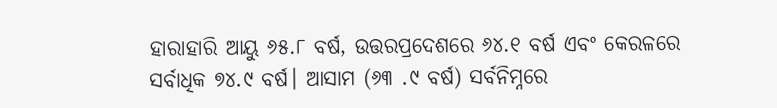ହାରାହାରି ଆୟୁ ୬୫.୮ ବର୍ଷ, ଉତ୍ତରପ୍ରଦେଶରେ ୬୪.୧ ବର୍ଷ ଏବଂ କେରଳରେ ସର୍ବାଧିକ ୭୪.୯ ବର୍ଷ। ଆସାମ (୬୩ .୯ ବର୍ଷ) ସର୍ବନିମ୍ନରେ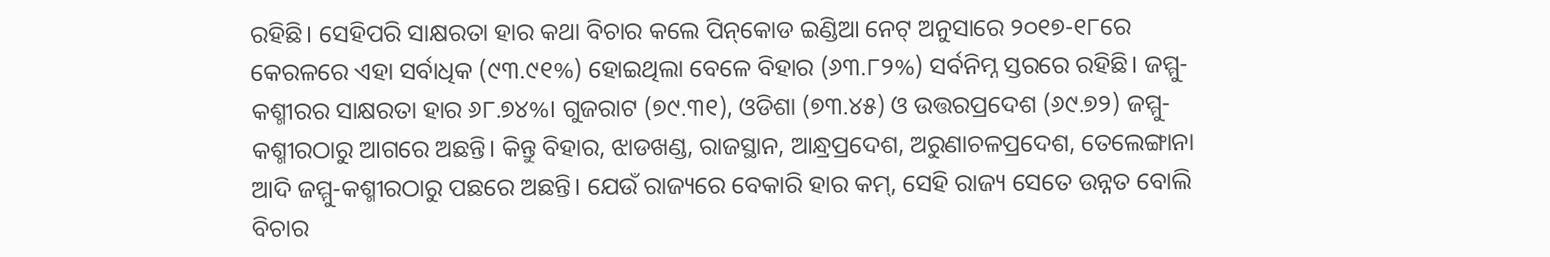ରହିଛି। ସେହିପରି ସାକ୍ଷରତା ହାର କଥା ବିଚାର କଲେ ପିନ୍‌କୋଡ ଇଣ୍ଡିଆ ନେଟ୍‌ ଅନୁସାରେ ୨୦୧୭-୧୮ରେ କେରଳରେ ଏହା ସର୍ବାଧିକ (୯୩.୯୧%) ହୋଇଥିଲା ବେଳେ ବିହାର (୬୩.୮୨%) ସର୍ବନିମ୍ନ ସ୍ତରରେ ରହିଛି। ଜମ୍ମୁ-କଶ୍ମୀରର ସାକ୍ଷରତା ହାର ୬୮.୭୪%। ଗୁଜରାଟ (୭୯.୩୧), ଓଡିଶା (୭୩.୪୫) ଓ ଉତ୍ତରପ୍ରଦେଶ (୬୯.୭୨) ଜମ୍ମୁ-କଶ୍ମୀରଠାରୁ ଆଗରେ ଅଛନ୍ତି। କିନ୍ତୁ ବିହାର, ଝାଡଖଣ୍ଡ, ରାଜସ୍ଥାନ, ଆନ୍ଧ୍ରପ୍ରଦେଶ, ଅରୁଣାଚଳପ୍ରଦେଶ, ତେଲେଙ୍ଗାନା ଆଦି ଜମ୍ମୁ-କଶ୍ମୀରଠାରୁ ପଛରେ ଅଛନ୍ତି। ଯେଉଁ ରାଜ୍ୟରେ ବେକାରି ହାର କମ୍‌, ସେହି ରାଜ୍ୟ ସେତେ ଉନ୍ନତ ବୋଲି ବିଚାର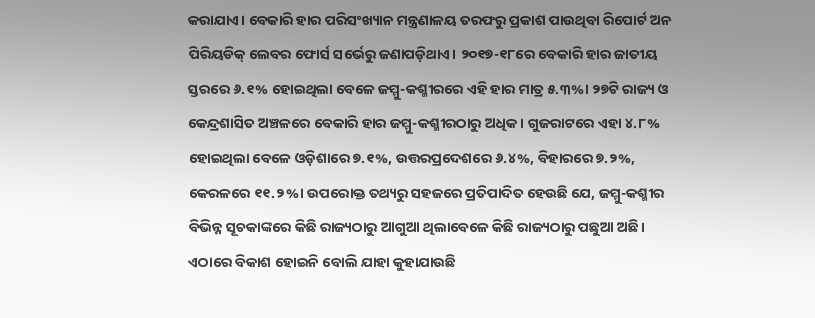କରାଯାଏ। ବେକାରି ହାର ପରିସଂଖ୍ୟାନ ମନ୍ତ୍ରଣାଳୟ ତରଫରୁ ପ୍ରକାଶ ପାଉଥିବା ରିପୋର୍ଟ ଅନ ପିରିୟଡିକ୍‌ ଲେବର ଫୋର୍ସ ସର୍ଭେରୁ ଜଣାପଡ଼ିଥାଏ। ୨୦୧୭-୧୮ରେ ବେକାରି ହାର ଜାତୀୟ ସ୍ତରରେ ୬.୧% ହୋଇଥିଲା ବେଳେ ଜମ୍ମୁ-କଶ୍ମୀରରେ ଏହି ହାର ମାତ୍ର ୫.୩%। ୨୭ଟି ରାଜ୍ୟ ଓ କେନ୍ଦ୍ରଶାସିତ ଅଞ୍ଚଳରେ ବେକାରି ହାର ଜମ୍ମୁ-କଶ୍ମୀରଠାରୁ ଅଧିକ। ଗୁଜରାଟରେ ଏହା ୪.୮% ହୋଇଥିଲା ବେଳେ ଓଡ଼ିଶାରେ ୭.୧%, ଉତ୍ତରପ୍ରଦେଶରେ ୬.୪%, ବିହାରରେ ୭.୨%, କେରଳରେ ୧୧.୨%। ଉପରୋକ୍ତ ତଥ୍ୟରୁ ସହଜରେ ପ୍ରତିପାଦିତ ହେଉଛି ଯେ, ଜମ୍ମୁ-କଶ୍ମୀର ବିଭିନ୍ନ ସୂଚକାଙ୍କରେ କିଛି ରାଜ୍ୟଠାରୁ ଆଗୁଆ ଥିଲାବେଳେ କିଛି ରାଜ୍ୟଠାରୁ ପଛୁଆ ଅଛି। ଏଠାରେ ବିକାଶ ହୋଇନି ବୋଲି ଯାହା କୁହାଯାଉଛି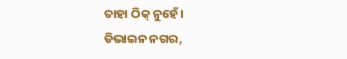ତାହା ଠିକ୍‌ ନୁହେଁ।
ଡିଭାଇନ ନଗର,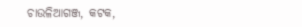ଚାଉଳିଆଗଞ୍ଜ, କଟକ,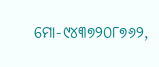ମୋ-୯୪୩୭୨୦୮୭୬୨,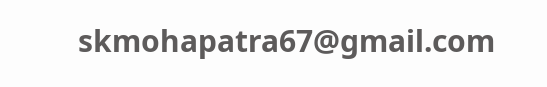skmohapatra67@gmail.com